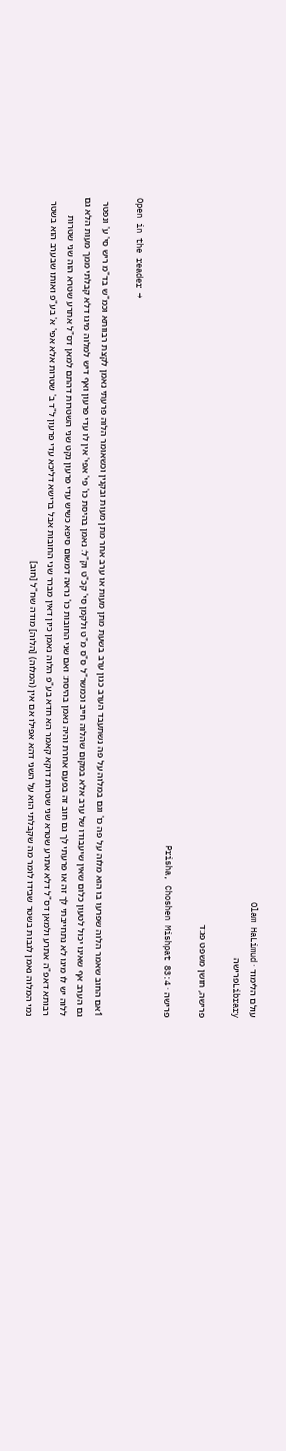עולם הלימוד · Olam HaLimud
Libraryפרישה

פרישה, חושן משפט פג:ד

פרישה · Prisha, Choshen Mishpat 83:4

Open in the reader →

1אם החוב שאמר הלוה שפרעו בו הוא מלוה על פה כו' וגם במלוה על פה נשתעבד הערב כגון ערב בשעת מתן מעות או ערב אחר מתן מעות ובקנין וכשאומר הלוה פרעתי נאמן לקצת רבוותא וכמ"ש בד"מ ריש סי' ע' ונפטר גם הערב אף שאינו יכול לטעון כלום שאין שיעבודו של ערב אלא במקום שהלוה חייב וכמשר"ל ס"ס מ"ט ולקמן סי' קכ"ט וק"ל: נאמן בהיסת כו' פי' אפי' אין לו עדי פרעון ואף דיש למלוה מיגו דלא קבלתי ממך מעות הלא גם ללוה יש לו מיגו לא נתחייבתי לך זה או פרעתי לך גם חוב זה בפעם אחרת והיה נאמן בהיסת: ואם שני החובות כו' נראה דמשום סיפא כשיש עדי פרעון נקט שני השטרות דהתם למאן דס"ל אתרע שטרא הוה שני שטרות רבותא דאפ"ה אתרע ולמאן דס"ל דלא אתרע שטרא שני שטרות דוקא קאמר הא חדא בע"פ הלוה נאמן כיון דאין מברר שני החובות אבל ברישא דליכא עדי פרעון ל"ד ב' שטרות אלא אפי' א' בע"פ ואותו שבערב הוא בשטר נמי המלוה נאמן לגבות בשטר שבידו לומר מה שקבלתי הוא על השני דהא אפילו אם אין (המלוה) [הלוה] מודה שח"ל [חוב]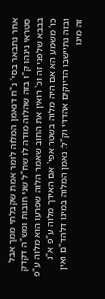אחר נתבאר בסי' נ"ח דנאמן המלוה לומר אמת שקבלתי ממך אבל סטראי נינהו ק"ו בזה שהלוה מודה לו שח"ל שני חובות ומש"ה דקדק בבבא שלפני זה וכ' רואין את החוב שאמר הלוה שפרעו הוא מלוה ע"פ כו' משמע הא אם היה מלוה בשטר אפי' אם האידך מלוה ע"פ א"נ ובזה נתיישבו הדיוקים אהדדי וק"ל: נאמן המלוה במיגו דלהד"ם ואין זה מיגו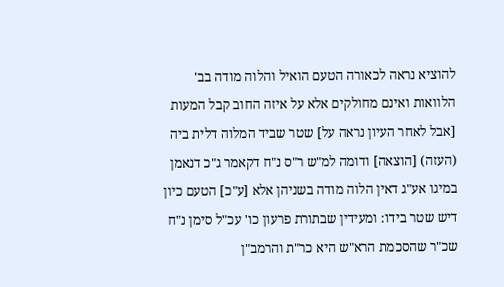להוציא נראה לכאורה הטעם הואיל והלוה מודה בב' הלוואות ואינם מחולקים אלא על איזה החוב קבל המעות [אבל לאחר העיון נראה על] שטר שביד המלוה דלית ביה (העזה) [הוצאה] ודומה למ"ש ר"ס נ"ח דקאמר ג"כ דנאמן במיגו אע"ג דאין הלוה מודה בשניהן אלא [ע"כ] הטעם כיון דיש שטר בידו: ומעידין שבתורת פרעון כו' עכ"ל סימן נ"ח שכ"ר שהסכמת הרא"ש היא כר"ת והרמב"ן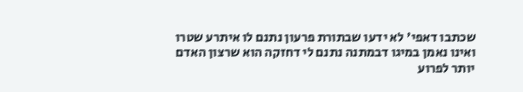שכתבו דאפי' לא ידעו שבתורת פרעון נתנם לו איתרע שטרו ואינו נאמן במיגו דבמתנה נתנם לי דחזקה הוא שרצון האדם יותר לפרוע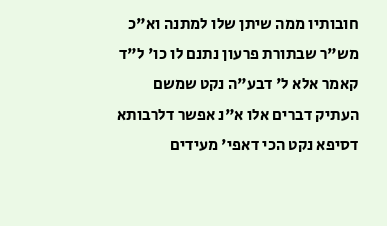חובותיו ממה שיתן שלו למתנה וא"כ מש"ר שבתורת פרעון נתנם לו כו' ל"ד קאמר אלא ל' דבע"ה נקט שמשם העתיק דברים אלו א"נ אפשר דלרבותא דסיפא נקט הכי דאפי' מעידים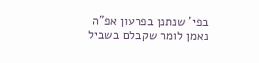בפי' שנתנן בפרעון אפ"ה נאמן לומר שקבלם בשביל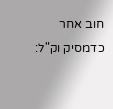חוב אחר כדמסיק וק"ל: